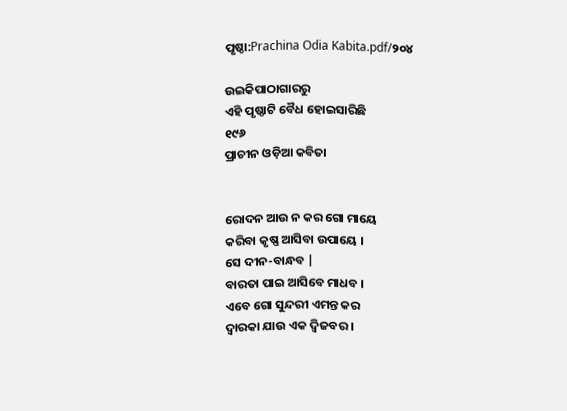ପୃଷ୍ଠା:Prachina Odia Kabita.pdf/୨୦୪

ଉଇକିପାଠାଗାର‌ରୁ
ଏହି ପୃଷ୍ଠାଟି ବୈଧ ହୋଇସାରିଛି
୧୯୬
ପ୍ରାଚୀନ ଓଡ଼ିଆ କବିତା


ରୋଦନ ଆଉ ନ କର ଗୋ ମାୟେ
କରିବା କୃଷ୍ଣ ଆସିବା ଉପାୟେ ।
ସେ ଦୀନ-ବାନ୍ଧବ |
ବାରତା ପାଇ ଆସିବେ ମାଧବ ।
ଏବେ ଗୋ ସୁନ୍ଦରୀ ଏମନ୍ତ କର
ଦ୍ୱାରକା ଯାଉ ଏକ ଦ୍ୱିଜବର ।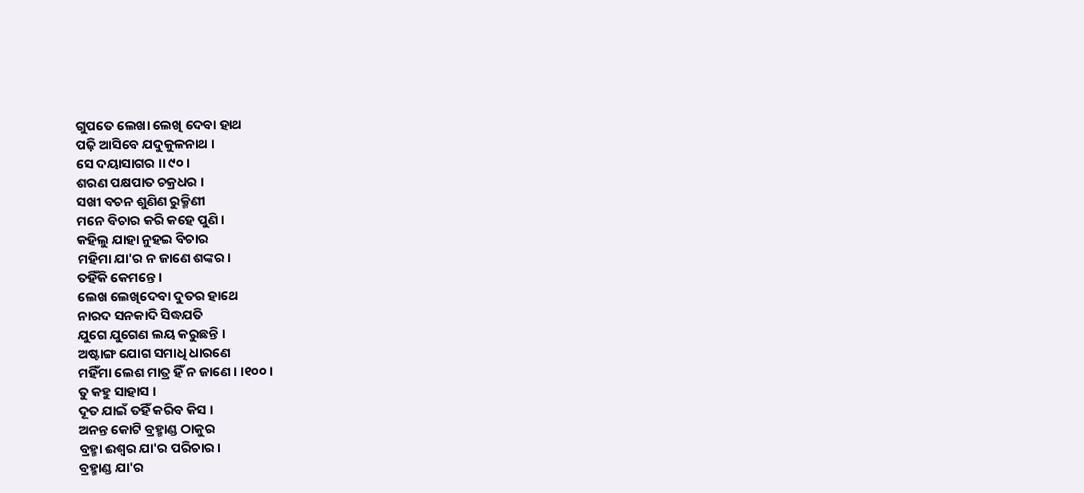ଗୁପତେ ଲେଖା ଲେଖି ଦେବା ହାଥ
ପଢ଼ି ଆସିବେ ଯଦୁକୁଳନାଥ ।
ସେ ଦୟାସାଗର ।। ୯୦ ।
ଶରଣ ପକ୍ଷପାତ ଚକ୍ରଧର ।
ସଖୀ ବଚନ ଶୁଣିଣ ରୁକ୍ମିଣୀ
ମନେ ବିଚାର କରି କହେ ପୁଣି ।
କହିଲୁ ଯାହା ନୁହଇ ବିଚାର
ମହିମା ଯା'ର ନ ଜାଣେ ଶଙ୍କର ।
ତହିଁକି କେମନ୍ତେ ।
ଲେଖ ଲେଖିଦେବା ଦୁତର ହାଥେ
ନାରଦ ସନକାଦି ସିଦ୍ଧଯତି
ଯୁଗେ ଯୁଗେଣ ଲୟ କରୁଛନ୍ତି ।
ଅଷ୍ଟାଙ୍ଗ ଯୋଗ ସମାଧି ଧାରଣେ
ମହିଁମା ଲେଶ ମାତ୍ର ହିଁ ନ ଜାଣେ । ।୧୦୦।
ତୁ କହୁ ସାହାସ ।
ଦୂତ ଯାଇଁ ତହିଁ କରିବ କିସ ।
ଅନନ୍ତ କୋଟି ବ୍ରହ୍ମାଣ୍ଡ ଠାକୁର
ବ୍ରହ୍ମା ଈଶ୍ବର ଯା'ର ପରିଚାର ।
ବ୍ରହ୍ମାଣ୍ଡ ଯା'ର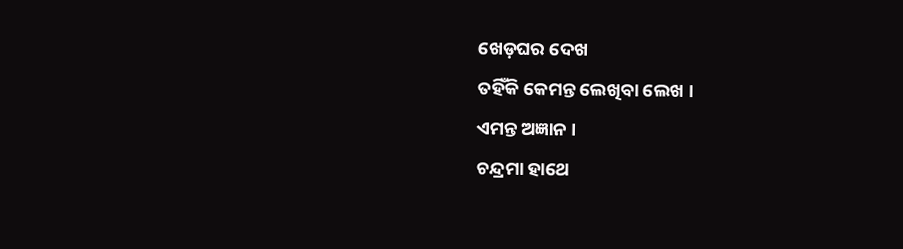ଖେଡ଼ଘର ଦେଖ
ତହିଁକି କେମନ୍ତ ଲେଖିବା ଲେଖ ।
ଏମନ୍ତ ଅଜ୍ଞାନ ।
ଚନ୍ଦ୍ରମା ହାଥେ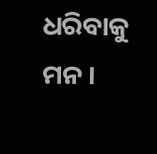ଧରିବାକୁ ମନ ।